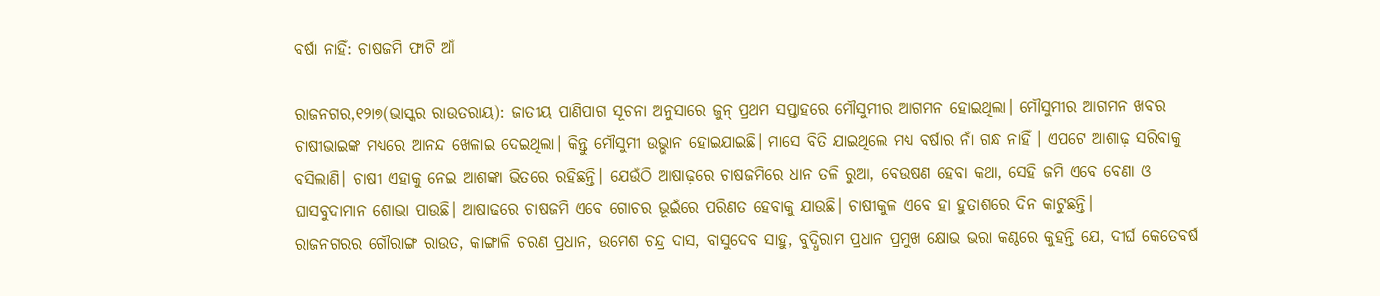ବର୍ଷା ନାହିଁ: ଚାଷଜମି ଫାଟି ଆଁ

ରାଜନଗର,୧୨ା୭(ଭାସ୍କର ରାଉତରାୟ): ଜାତୀୟ ପାଣିପାଗ ସୂଚନା ଅନୁସାରେ ଜୁନ୍‌ ପ୍ରଥମ ସପ୍ତାହରେ ମୌସୁମୀର ଆଗମନ ହୋଇଥିଲା। ମୌସୁମୀର ଆଗମନ ଖବର ଚାଷୀଭାଇଙ୍କ ମଧ୍ୟରେ ଆନନ୍ଦ ଖେଳାଇ ଦେଇଥିଲା। କିନ୍ତୁ ମୌସୁମୀ ଉଭ୍ଭାନ ହୋଇଯାଇଛି। ମାସେ ବିତି ଯାଇଥିଲେ ମଧ୍ୟ ବର୍ଷାର ନାଁ ଗନ୍ଧ ନାହିଁ । ଏପଟେ ଆଶାଢ଼ ସରିବାକୁ ବସିଲାଣି। ଚାଷୀ ଏହାକୁ ନେଇ ଆଶଙ୍କା ଭିତରେ ରହିଛନ୍ତି। ଯେଉଁଠି ଆଷାଢ଼ରେ ଚାଷଜମିରେ ଧାନ ତଳି ରୁଆ, ବେଉଷଣ ହେବା କଥା, ସେହି ଜମି ଏବେ ବେଣା ଓ ଘାସବୁଦାମାନ ଶୋଭା ପାଉଛି। ଆଷାଢରେ ଚାଷଜମି ଏବେ ଗୋଚର ଭୂଇଁରେ ପରିଣତ ହେବାକୁ ଯାଉଛି। ଚାଷୀକୁଳ ଏବେ ହା ହୁତାଶରେ ଦିନ କାଟୁଛନ୍ତି।
ରାଜନଗରର ଗୌରାଙ୍ଗ ରାଉତ, କାଙ୍ଗାଳି ଚରଣ ପ୍ରଧାନ, ଉମେଶ ଚନ୍ଦ୍ର ଦାସ, ବାସୁଦେବ ସାହୁ, ବୁଦ୍ଧିରାମ ପ୍ରଧାନ ପ୍ରମୁଖ କ୍ଷୋଭ ଭରା କଣ୍ଠରେ କୁହନ୍ତି ଯେ, ଦୀର୍ଘ କେତେବର୍ଷ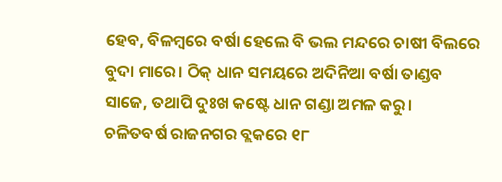ହେବ, ବିଳମ୍ବରେ ବର୍ଷା ହେଲେ ବି ଭଲ ମନ୍ଦରେ ଚାଷୀ ବିଲରେ ବୁଦା ମାରେ। ଠିକ୍‌ ଧାନ ସମୟରେ ଅଦିନିଆ ବର୍ଷା ତାଣ୍ଡବ ସାଜେ, ତଥାପି ଦୁଃଖ କଷ୍ଟେ ଧାନ ଗଣ୍ଡା ଅମଳ କରୁ।
ଚଳିତବର୍ଷ ରାଜନଗର ବ୍ଲକରେ ୧୮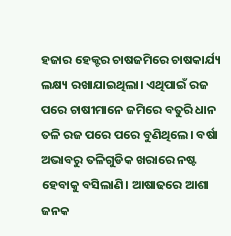ହଜାର ହେକ୍ଟର ଚାଷଜମିରେ ଚାଷକାର୍ଯ୍ୟ ଲକ୍ଷ୍ୟ ରଖାଯାଇଥିଲା। ଏଥିପାଇଁ ରଜ ପରେ ଚାଷୀମାନେ ଜମିରେ ବତୁରି ଧାନ ତଳି ରଜ ପରେ ପରେ ବୁଣିଥିଲେ। ବର୍ଷା ଅଭାବରୁ ତଳିଗୁଡିକ ଖରାରେ ନଷ୍ଟ ହେବାକୁ ବସିଲାଣି। ଆଷାଢରେ ଆଶା ଜନକ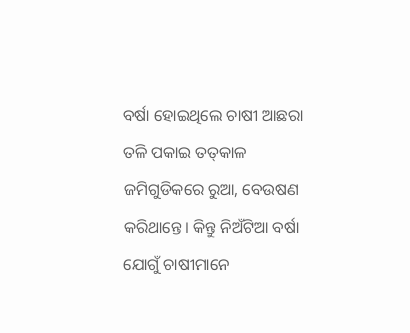ବର୍ଷା ହୋଇଥିଲେ ଚାଷୀ ଆଛରା ତଳି ପକାଇ ତତ୍‌କାଳ ଜମିଗୁଡିକରେ ରୁଆ, ବେଉଷଣ କରିଥାନ୍ତେ। କିନ୍ତୁ ନିଅଁଟିଆ ବର୍ଷା ଯୋଗୁଁ ଚାଷୀମାନେ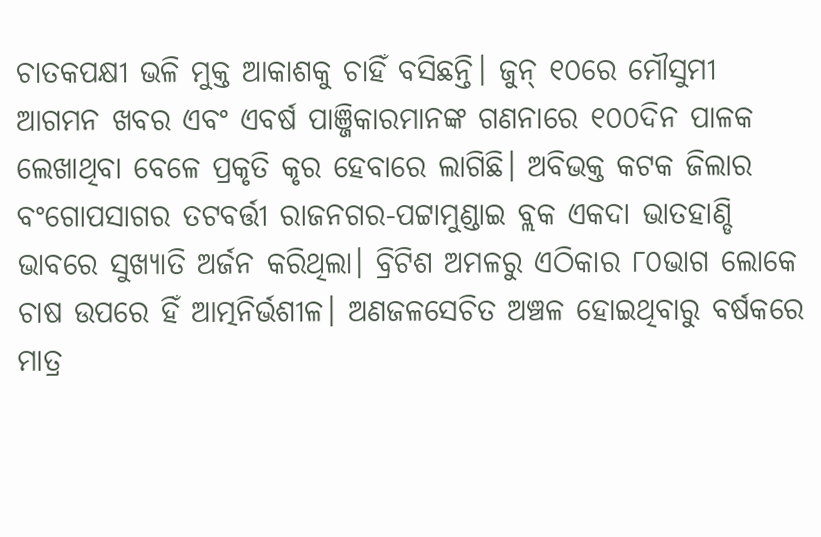ଚାତକପକ୍ଷୀ ଭଳି ମୁକ୍ତ ଆକାଶକୁ ଚାହିଁ ବସିଛନ୍ତି। ଜୁନ୍‌ ୧୦ରେ ମୌସୁମୀ ଆଗମନ ଖବର ଏବଂ ଏବର୍ଷ ପାଞ୍ଜିକାରମାନଙ୍କ ଗଣନାରେ ୧୦୦ଦିନ ପାଳକ ଲେଖାଥିବା ବେଳେ ପ୍ରକୃତି କୃର ହେବାରେ ଲାଗିଛି। ଅବିଭକ୍ତ କଟକ ଜିଲାର ବଂଗୋପସାଗର ତଟବର୍ତ୍ତୀ ରାଜନଗର-ପଟ୍ଟାମୁଣ୍ଡାଇ ବ୍ଲକ ଏକଦା ଭାତହାଣ୍ଡି ଭାବରେ ସୁଖ୍ୟାତି ଅର୍ଜନ କରିଥିଲା। ବ୍ରିଟିଶ ଅମଳରୁ ଏଠିକାର ୮୦ଭାଗ ଲୋକେ ଚାଷ ଉପରେ ହିଁ ଆତ୍ମନିର୍ଭଶୀଳ। ଅଣଜଳସେଚିତ ଅଞ୍ଚଳ ହୋଇଥିବାରୁ ବର୍ଷକରେ ମାତ୍ର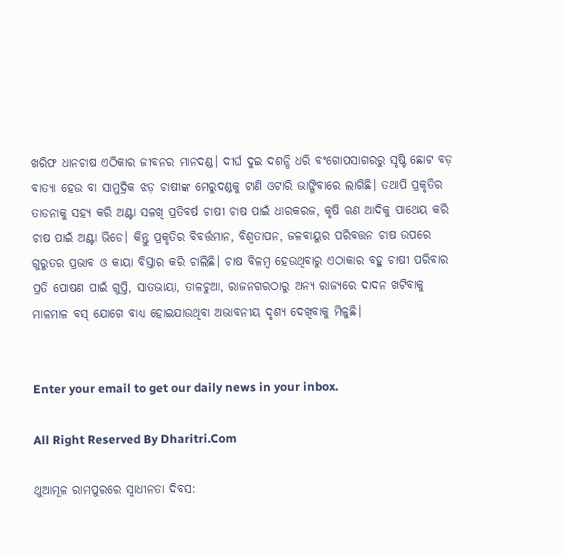ଖରିଫ ଧାନଚାଷ ଏଠିକାର ଜୀବନର ମାନଦଣ୍ଡ। ଦୀର୍ଘ ଦୁଇ ଦଶନ୍ଧି ଧରି ବଂଗୋପସାଗରରୁ ସୃଷ୍ଟି ଛୋଟ ବଡ଼ ବାତ୍ୟା ହେଉ ବା ସାମୁଦ୍ରିକ ଝଡ଼ ଚାଷୀଙ୍କ ମେରୁଦଣ୍ଡକୁ ଟାଣି ଓଟାରି ଭାଙ୍ଗିବାରେ ଲାଗିଛି। ତଥାପି ପ୍ରକୃତିର ତାଡନାକୁ ସହ୍ୟ କରି ଅଣ୍ଟା ସଳଖି ପ୍ରତିବର୍ଷ ଚାଷୀ ଚାଷ ପାଇଁ ଧାରକରଜ, କୃଷି ଋଣ ଆଦିକୁ ପାଥେୟ କରି ଚାଷ ପାଇଁ ଅଣ୍ଟା ଭିଡେ। କିନ୍ତୁ ପ୍ରକୃତିର ବିବର୍ତ୍ତମାନ, ବିଶ୍ୱତାପନ, ଜଳବାୟୁର ପରିବତ୍ତନ ଚାଷ ଉପରେ ଗୁରୁତର ପ୍ରଭାବ ଓ କାୟା ବିସ୍ତାର କରି ଚାଲିଛି। ଚାଷ ବିଳମ୍ବ ହେଉଥିବାରୁ ଏଠାକାର ବହୁ ଚାଷୀ ପରିବାର ପ୍ରତି ପୋଷଣ ପାଇଁ ଗୁପ୍ତି, ସାତଭାୟା, ତାଳଚୁଆ, ରାଜନଗରଠାରୁ ଅନ୍ୟ ରାଜ୍ୟରେ ଦାଦନ ଖଟିବାକୁ ମାଳମାଳ ବସ୍‌ ଯୋଗେ ବାଧ୍ୟ ହୋଇଯାଉଥିବା ଅଭାବନୀୟ ଦୃଶ୍ୟ ଦେଖିବାକୁ ମିଳୁଛି।


Enter your email to get our daily news in your inbox.

All Right Reserved By Dharitri.Com

ଥୁଆମୂଳ ରାମପୁରରେ ସ୍ବାଧୀନତା ଦିବସ: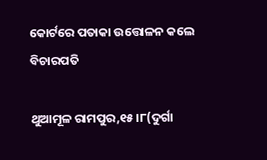କୋର୍ଟରେ ପତାକା ଉତ୍ତୋଳନ କଲେ ବିଚାରପତି

ଥୁଆମୂଳ ରାମପୁର,୧୫।୮(ଦୁର୍ଗା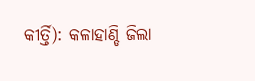କୀର୍ତ୍ତି): କଳାହାଣ୍ଡି ଜିଲା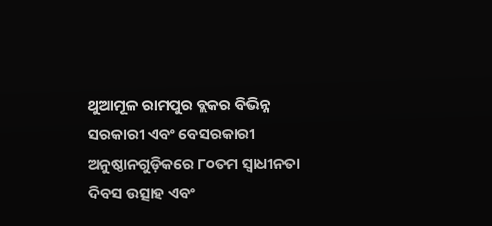ଥୁଆମୂଳ ରାମପୁର ବ୍ଲକର ବିଭିନ୍ନ ସରକାରୀ ଏବଂ ବେସରକାରୀ ଅନୁଷ୍ଠାନଗୁଡ଼ିକରେ ୮୦ତମ ସ୍ବାଧୀନତା ଦିବସ ଉତ୍ସାହ ଏବଂ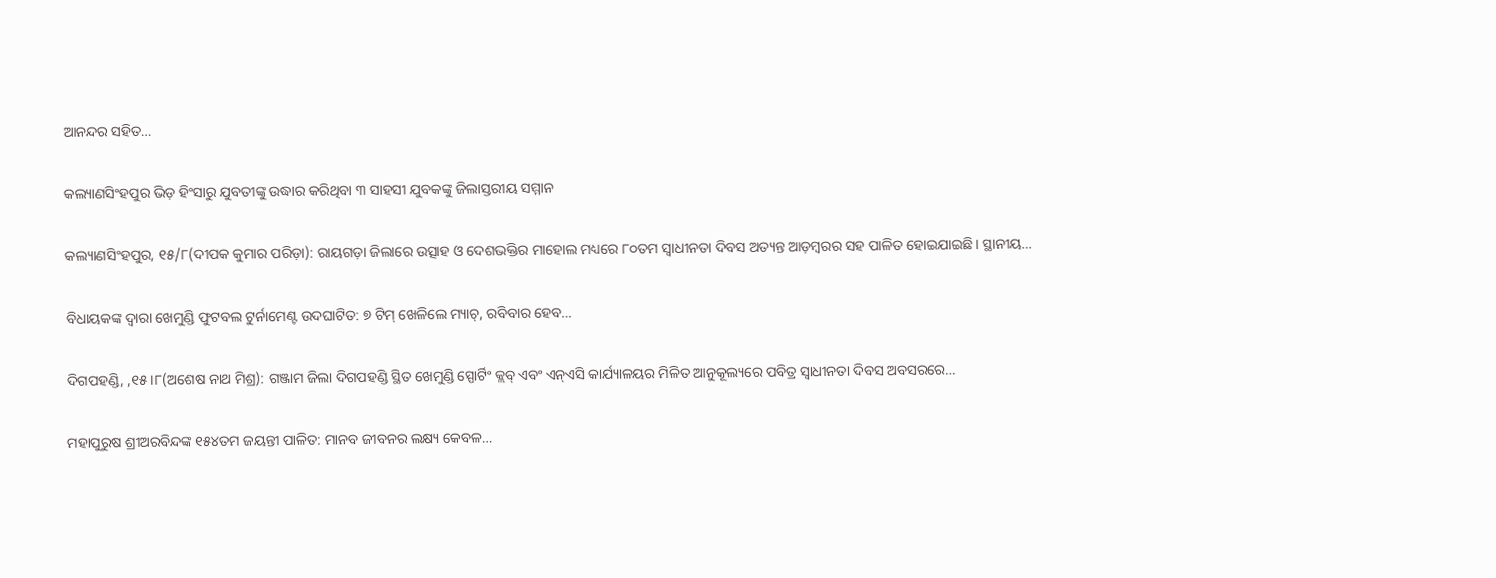ଆନନ୍ଦର ସହିତ…

କଲ୍ୟାଣସିଂହପୁର ଭିଡ଼ ହିଂସାରୁ ଯୁବତୀଙ୍କୁ ଉଦ୍ଧାର କରିଥିବା ୩ ସାହସୀ ଯୁବକଙ୍କୁ ଜିଲାସ୍ତରୀୟ ସମ୍ମାନ

କଲ୍ୟାଣସିଂହପୁର, ୧୫/୮(ଦୀପକ କୁମାର ପରିଡ଼ା): ରାୟଗଡ଼ା ଜିଲାରେ ଉତ୍ସାହ ଓ ଦେଶଭକ୍ତିର ମାହୋଲ ମଧ୍ୟରେ ୮୦ତମ ସ୍ୱାଧୀନତା ଦିବସ ଅତ୍ୟନ୍ତ ଆଡ଼ମ୍ବରର ସହ ପାଳିତ ହୋଇଯାଇଛି। ସ୍ଥାନୀୟ…

ବିଧାୟକଙ୍କ ଦ୍ଵାରା ଖେମୁଣ୍ଡି ଫୁଟବଲ ଟୁର୍ନାମେଣ୍ଟ ଉଦଘାଟିତ: ୭ ଟିମ୍ ଖେଳିଲେ ମ୍ୟାଚ୍, ରବିବାର ହେବ…

ଦିଗପହଣ୍ଡି, ,୧୫।୮(ଅଶେଷ ନାଥ ମିଶ୍ର): ଗଞ୍ଜାମ ଜିଲା ଦିଗପହଣ୍ଡି ସ୍ଥିତ ଖେମୁଣ୍ଡି ସ୍ପୋର୍ଟିଂ କ୍ଲବ୍ ଏବଂ ଏନ୍ଏସି କାର୍ଯ୍ୟାଳୟର ମିଳିତ ଆନୁକୂଲ୍ୟରେ ପବିତ୍ର ସ୍ଵାଧୀନତା ଦିବସ ଅବସରରେ…

ମହାପୁରୁଷ ଶ୍ରୀଅରବିନ୍ଦଙ୍କ ୧୫୪ତମ ଜୟନ୍ତୀ ପାଳିତ: ମାନବ ଜୀବନର ଲକ୍ଷ୍ୟ କେବଳ…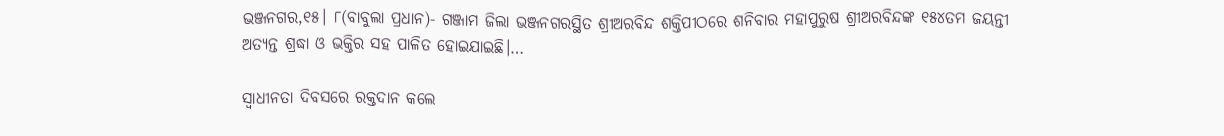ଭଞ୍ଜନଗର,୧୫। ୮(ବାବୁଲା ପ୍ରଧାନ)- ଗଞ୍ଜାମ ଜିଲା ଭଞ୍ଜନଗରସ୍ଥିତ ଶ୍ରୀଅରବିନ୍ଦ ଶକ୍ତିପୀଠରେ ଶନିବାର ମହାପୁରୁଷ ଶ୍ରୀଅରବିନ୍ଦଙ୍କ ୧୫୪ତମ ଜୟନ୍ତୀ ଅତ୍ୟନ୍ତ ଶ୍ରଦ୍ଧା ଓ ଭକ୍ତିର ସହ ପାଳିତ ହୋଇଯାଇଛି।…

ସ୍ବାଧୀନତା ଦିବସରେ ରକ୍ତଦାନ କଲେ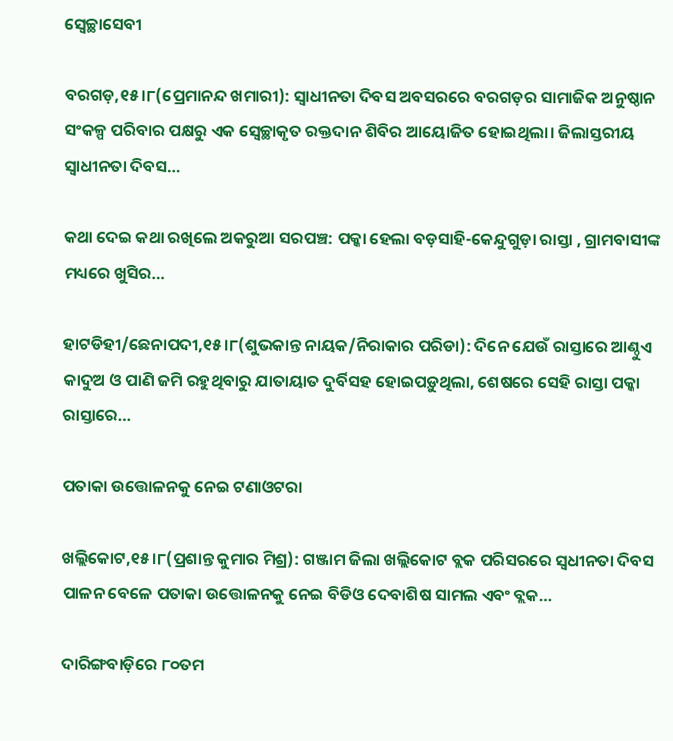ସ୍ବେଚ୍ଛାସେବୀ

ବରଗଡ଼,୧୫।୮(ପ୍ରେମାନନ୍ଦ ଖମାରୀ): ସ୍ବାଧୀନତା ଦିବସ ଅବସରରେ ବରଗଡ଼ର ସାମାଜିକ ଅନୁଷ୍ଠାନ ସଂକଳ୍ପ ପରିବାର ପକ୍ଷରୁ ଏକ ସ୍ବେଚ୍ଛାକୃତ ରକ୍ତଦାନ ଶିବିର ଆୟୋଜିତ ହୋଇଥିଲା। ଜିଲାସ୍ତରୀୟ ସ୍ବାଧୀନତା ଦିବସ…

କଥା ଦେଇ କଥା ରଖିଲେ ଅକରୁଆ ସରପଞ୍ଚ: ପକ୍କା ହେଲା ବଡ଼ସାହି-କେନ୍ଦୁଗୁଡ଼ା ରାସ୍ତା , ଗ୍ରାମବାସୀଙ୍କ ମଧ୍ୟରେ ଖୁସିର…

ହାଟଡିହୀ/ଛେନାପଦୀ,୧୫।୮(ଶୁଭକାନ୍ତ ନାୟକ/ନିରାକାର ପରିଡା): ଦିନେ ଯେଉଁ ରାସ୍ତାରେ ଆଣ୍ଠୁଏ କାଦୁଅ ଓ ପାଣି ଜମି ରହୁଥିବାରୁ ଯାତାୟାତ ଦୁର୍ବିସହ ହୋଇପଡ଼ୁଥିଲା, ଶେଷରେ ସେହି ରାସ୍ତା ପକ୍କା ରାସ୍ତାରେ…

ପତାକା ଉତ୍ତୋଳନକୁ ନେଇ ଟଣାଓଟରା

ଖଲ୍ଲିକୋଟ,୧୫।୮(ପ୍ରଶାନ୍ତ କୁମାର ମିଶ୍ର): ଗଞ୍ଜାମ ଜିଲା ଖଲ୍ଲିକୋଟ ବ୍ଲକ ପରିସରରେ ସ୍ବଧୀନତା ଦିବସ ପାଳନ ବେଳେ ପତାକା ଉତ୍ତୋଳନକୁ ନେଇ ବିଡିଓ ଦେବାଶିଷ ସାମଲ ଏବଂ ବ୍ଲକ…

ଦାରିଙ୍ଗବାଡ଼ିରେ ୮୦ତମ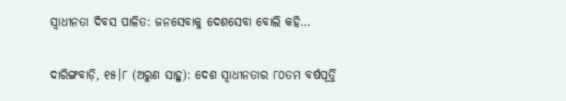ସ୍ୱାଧୀନତା ଦିବସ ପାଳିତ: ଜନସେବାକୁ ଦେଶସେବା ବୋଲି କହି…

ଦାରିଙ୍ଗବାଡ଼ି, ୧୫।୮ (ଅରୁଣ ସାହୁ): ଦେଶ ସ୍ୱାଧୀନତାର ୮୦ତମ ବର୍ଷପୂର୍ତ୍ତି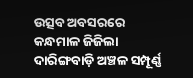ଉତ୍ସବ ଅବସରରେ କନ୍ଧମାଳ ଜିଜିଲା ଦାରିଙ୍ଗବାଡ଼ି ଅଞ୍ଚଳ ସମ୍ପୂର୍ଣ୍ଣ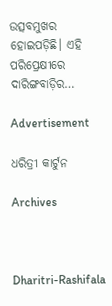ଉତ୍ସବମୁଖର ହୋଇପଡ଼ିଛି। ଏହି ପରିପ୍ରେକ୍ଷୀରେ ଦାରିଙ୍ଗବାଡ଼ିର…

Advertisement

ଧରିତ୍ରୀ କାର୍ଟୁନ

Archives



Dharitri-Rashifala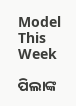Model This Week

ପିଲାଙ୍କ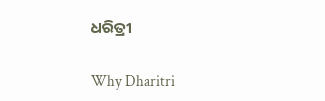ଧରିତ୍ରୀ

Why Dharitri